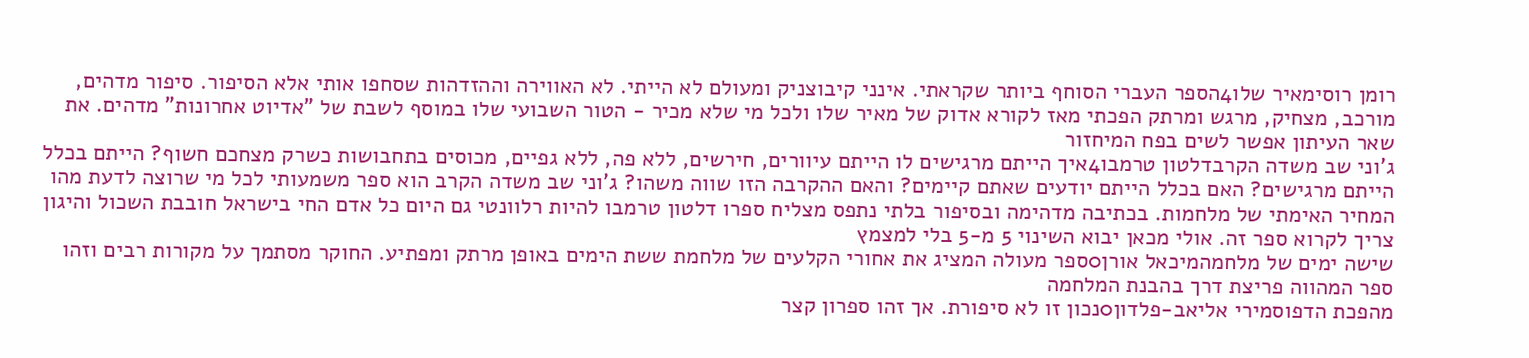רומן רוסימאיר שלו4הספר העברי הסוחף ביותר שקראתי. אינני קיבוצניק ומעולם לא הייתי. לא האווירה וההזדהות שסחפו אותי אלא הסיפור. סיפור מדהים, מורכב, מצחיק, מרגש ומרתק הפכתי מאז לקורא אדוק של מאיר שלו ולכל מי שלא מכיר - הטור השבועי שלו במוסף לשבת של "אדיוט אחרונות" מדהים. את שאר העיתון אפשר לשים בפח המיחזור
ג'וני שב משדה הקרבדלטון טרמבו4איך הייתם מרגישים לו הייתם עיוורים, חירשים, ללא פה, ללא גפיים, מכוסים בתחבושות כשרק מצחכם חשוף? הייתם בכלל הייתם מרגישים? האם בכלל הייתם יודעים שאתם קיימים? והאם ההקרבה הזו שווה משהו? ג'וני שב משדה הקרב הוא ספר משמעותי לכל מי שרוצה לדעת מהו המחיר האימתי של מלחמות. בכתיבה מדהימה ובסיפור בלתי נתפס מצליח ספרו דלטון טרמבו להיות רלוונטי גם היום כל אדם החי בישראל חובבת השכול והיגון צריך לקרוא ספר זה. אולי מכאן יבוא השינוי 5 מ-5 בלי למצמץ
שישה ימים של מלחמהמיכאל אורן0ספר מעולה המציג את אחורי הקלעים של מלחמת ששת הימים באופן מרתק ומפתיע. החוקר מסתמך על מקורות רבים וזהו ספר המהווה פריצת דרך בהבנת המלחמה
מהפכת הדפוסמירי אליאב-פלדון0נכון זו לא סיפורת. אך זהו ספרון קצר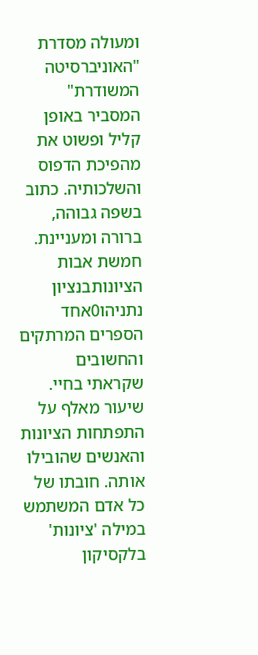ומעולה מסדרת "האוניברסיטה המשודרת" המסביר באופן קליל ופשוט את מהפיכת הדפוס והשלכותיה. כתוב בשפה גבוהה, ברורה ומעניינת.
חמשת אבות הציונותבנציון נתניהו0אחד הספרים המרתקים והחשובים שקראתי בחיי. שיעור מאלף על התפתחות הציונות והאנשים שהובילו אותה. חובתו של כל אדם המשתמש במילה 'ציונות' בלקסיקון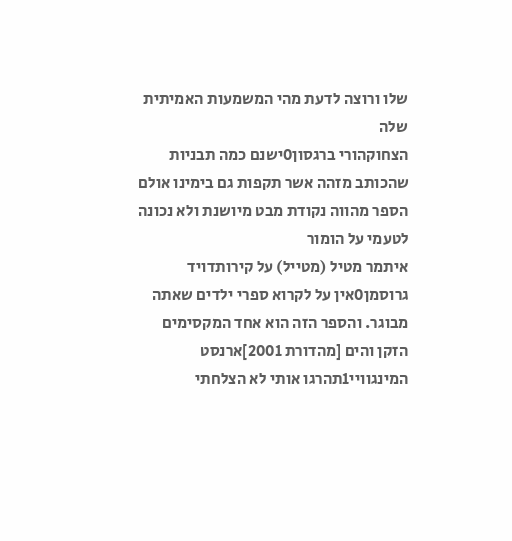שלו ורוצה לדעת מהי המשמעות האמיתית שלה
הצחוקהורי ברגסון0ישנם כמה תבניות שהכותב מזהה אשר תקפות גם בימינו אולם הספר מהווה נקודת מבט מיושנת ולא נכונה לטעמי על הומור
איתמר מטיל (מטייל) על קירותדויד גרוסמן0אין על לקרוא ספרי ילדים שאתה מבוגר. והספר הזה הוא אחד המקסימים
הזקן והים [מהדורת 2001]ארנסט המינגוויי1תהרגו אותי לא הצלחתי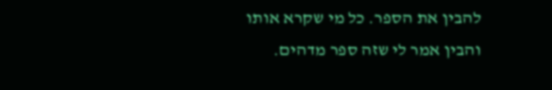להבין את הספר. כל מי שקרא אותו והבין אמר לי שזה ספר מדהים.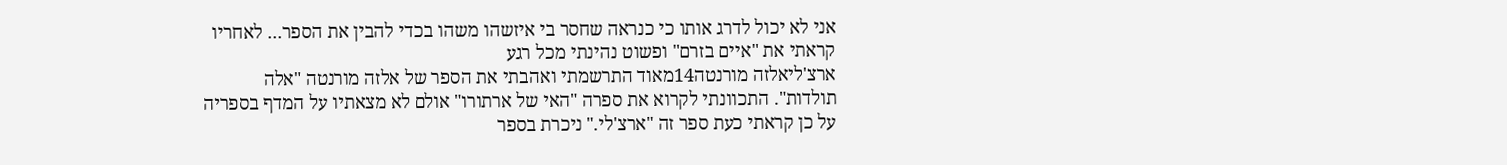אני לא יכול לדרג אותו כי כנראה שחסר בי איזשהו משהו בכדי להבין את הספר... לאחריו קראתי את "איים בזרם" ופשוט נהינתי מכל רגע
ארצ'ליאלזה מורנטה14מאוד התרשמתי ואהבתי את הספר של אלזה מורנטה "אלה תולדות". התכוונתי לקרוא את ספרה "האי של ארתורו" אולם לא מצאתיו על המדף בספריה על כן קראתי כעת ספר זה "ארצ'לי." ניכרת בספר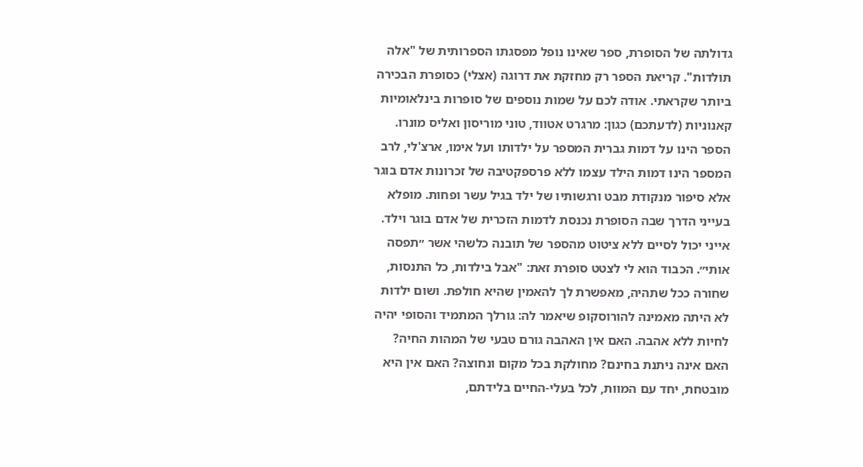גדולתה של הסופרת, ספר שאינו נופל מפסגתו הספרותית של "אלה תולדות". קריאת הספר רק מחזקת את דרוגה (אצלי) כסופרת הבכירה ביותר שקראתי. אודה לכם על שמות נוספים של סופרות בינלאומיות קאנוניות (לדעתכם) כגון: מרגרט אטווד, טוני מוריסון ואליס מונרו. הספר הינו על דמות גברית המספר על ילדותו ועל אימו, ארצ'לי, לרב המספר הינו דמות הילד עצמו ללא פרספקטיבה של זכרונות אדם בוגר אלא סיפור מנקודת מבט ורגשותיו של ילד בגיל עשר ופחות. מופלא בעייני הדרך שבה הסופרת נכנסת לדמות הזכרית של אדם בוגר וילד. אייני יכול לסיים ללא ציטוט מהספר של תובנה כלשהי אשר ״תפסה אותי״. הכבוד הוא לי לצטט סופרת זאת: "אבל בילדות, כל התנסות, שחורה ככל שתהיה, מאפשרת לך להאמין שהיא חולפת. ושום ילדות לא היתה מאמינה להורוסקופ שיאמר לה: גורלך המתמיד והסופי יהיה לחיות ללא אהבה. האם אין האהבה גורם טבעי של המהות החיה? האם אינה ניתנת בחינם? מחולקת בכל מקום ונחוצה? האם אין היא מובטחת, יחד עם המוות, לכל בעלי-החיים בלידתם,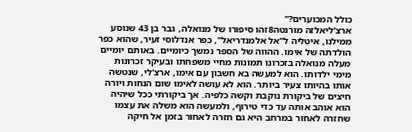כולל המכוערים?"
ארצ'ליאלזה מורנטה8זהו סיפורו של מנואלה, גבר בן 43 שנוסע ממילנו, איטליה ל"אל אלמנדריאל", כפר אנדלוסי זעיר, שהוא כפר הולדתה של אימו. ההווה של הספר נמשך כיומיים. באותם יומיים מעלה מנואלה בזכרונו תמונות מחיי משפחתו ובעיקר זכרונות מימי ילדותו. הוא למעשה בא חשבון עם אימו, ארצ'לי, שנטשה אותו בהיותו צעיר ביותר. הוא לא עושה לאימו שום הנחות ויורה חיצים של ביקורת נוקבת וקשה כלפיה. אך ביקורתי ככל שיהיה הוא אוהב אותה עד כדי טירוף, ולמעשה הוא משלה את עצמו שחזרה לאחור במרחב היא גם חזרה לאחור בזמן אל חיקה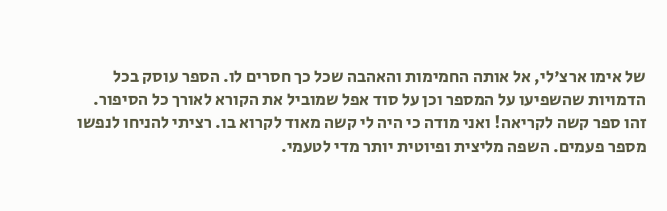של אימו ארצ'לי, אל אותה החמימות והאהבה שכל כך חסרים לו. הספר עוסק בכל הדמויות שהשפיעו על המספר וכן על סוד אפל שמוביל את הקורא לאורך כל הסיפור. זהו ספר קשה לקריאה! ואני מודה כי היה לי קשה מאוד לקרוא בו. רציתי להניחו לנפשו מספר פעמים. השפה מליצית ופיוטית יותר מדי לטעמי.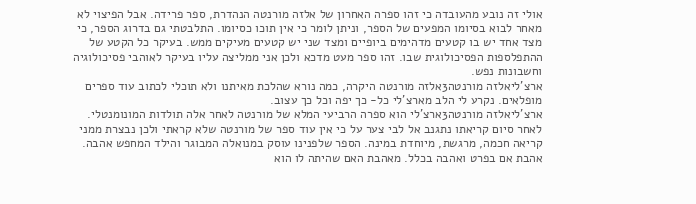אולי זה נובע מהעובדה כי זהו ספרה האחרון של אלזה מורנטה הנהדרת, ספר פרידה. אבל הפיצוי לא מאחר לבוא בסיומו המפעים של הספר, וניתן לומר כי אין תוכו כסיומו. התלבטתי גם בדרוג הספר, כי מצד אחד יש בו קטעים מדהימים ביופיים ומצד שני יש קטעים מעיקים ממש. בעיקר כל הקטע של ההתפלספות הפסיכולוגית שבו. זהו ספר מעט מדכא ולכן אני ממליצה עליו בעיקר לאוהבי פסיכולוגיה וחשבונות נפש.
ארצ'ליאלזה מורנטה3אלזה מורנטה היקרה, כמה נורא שהלכת מאיתנו ולא תוכלי לכתוב עוד ספרים מופלאים. נקרע לי הלב מארצ'לי כל- כך יפה וכל כך עצוב.
ארצ'ליאלזה מורנטה3ארצ'לי הוא ספרה הרביעי המלא של מורנטה לאחר אלה תולדות המונומנטלי. לאחר סיום קריאתו נתגנב אל לבי צער על כי אין עוד ספר של מורנטה שלא קראתי ולכן נבצרת ממני קריאה חכמה, מרגשת, מיוחדת במינה. הספר שלפנינו עוסק במנואלה המבוגר והילד המחפש אהבה. אהבת אם בפרט ואהבה בכלל. מאהבת האם שהיתה לו הוא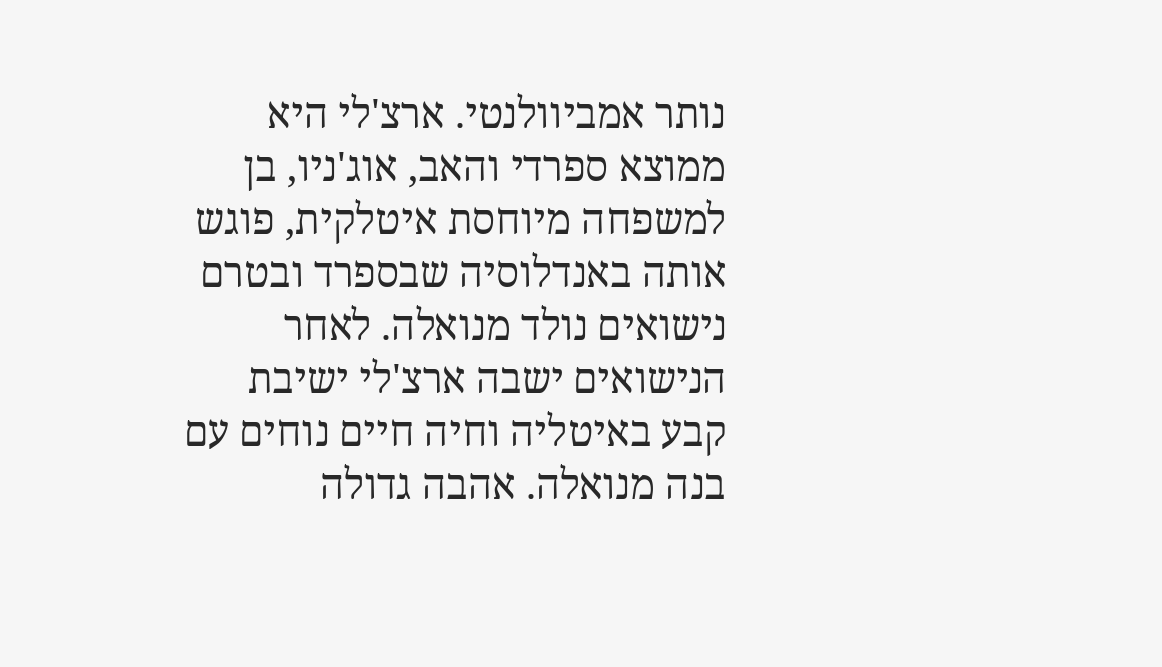נותר אמביוולנטי. ארצ'לי היא ממוצא ספרדי והאב, אוג'ניו, בן למשפחה מיוחסת איטלקית, פוגש אותה באנדלוסיה שבספרד ובטרם נישואים נולד מנואלה. לאחר הנישואים ישבה ארצ'לי ישיבת קבע באיטליה וחיה חיים נוחים עם בנה מנואלה. אהבה גדולה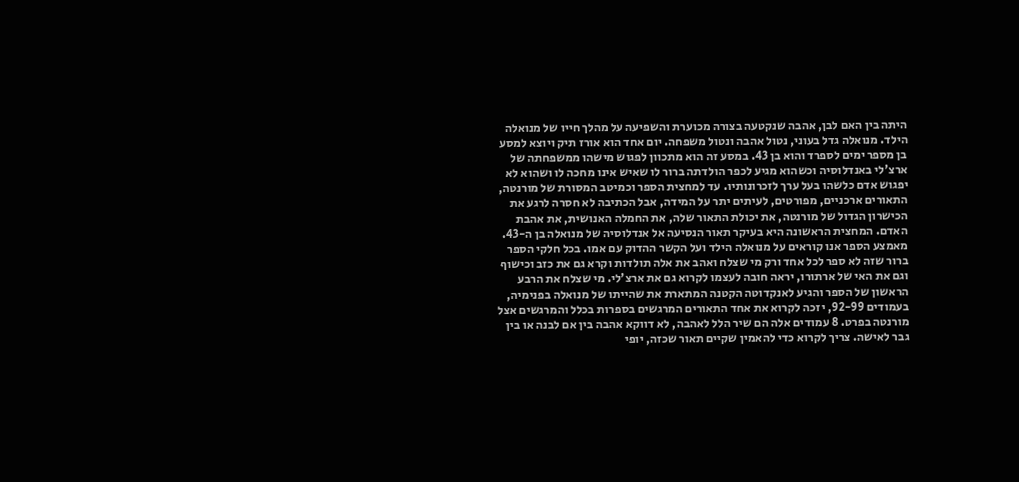היתה בין האם לבן, אהבה שנקטעה בצורה מכוערת והשפיעה על מהלך חייו של מנואלה הילד. מנואלה גדל בעוני, נטול אהבה ונטול משפחה. יום אחד הוא אורז תיק ויוצא למסע בן מספר ימים לספרד והוא בן 43. במסע זה הוא מתכוון לפגוש מישהו ממשפחתה של ארצ'לי באנדלוסיה וכשהוא מגיע לכפר הולדתה ברור לו שאיש אינו מחכה לו ושהוא לא יפגוש אדם כלשהו בעל ערך לזכרונותיו. עד למחצית הספר וכמיטב המסורת של מורנטה, התאורים ארכניים, מפורטים, לעיתים יתר על המידה, אבל הכתיבה לא חסרה לרגע את הכישרון הגדול של מורנטה, את יכולת התאור שלה, את החמלה האנושית, את אהבת האדם. המחצית הראשונה היא בעיקר תאור הנסיעה אל אנדלוסיה של מנואלה בן ה-43. מאמצע הספר אנו קוראים על מנואלה הילד ועל הקשר ההדוק עם אמו. בכל חלקי הספר ברור שזה לא ספר לכל אחד ורק מי שצלח ואהב את אלה תולדות וקרא גם את כזב וכישוף וגם את האי של ארתורו, יראה חובה לעצמו לקרוא גם את ארצ'לי. מי שצלח את הרבע הראשון של הספר והגיע לאנקדוטה הקטנה המתארת את שהייתו של מנואלה בפנימיה, בעמודים 92-99, יזכה לקרוא את אחד התאורים המרגשים בספרות בכלל והמרגשים אצל מורנטה בפרט. 8 עמודים אלה הם שיר הלל לאהבה, לא דווקא אהבה בין אם לבנה או בין גבר לאישה. צריך לקרוא כדי להאמין שקיים תאור שכזה, יופי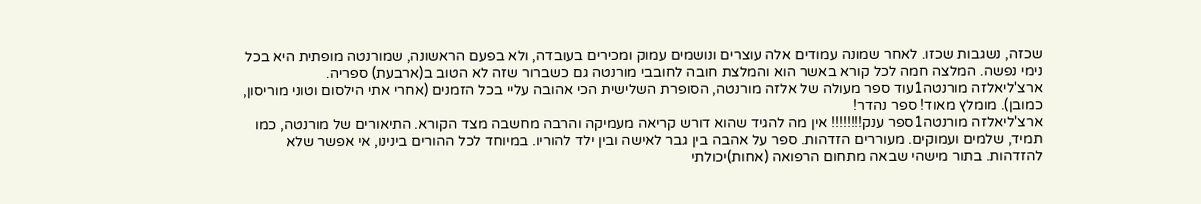שכזה, נשגבות שכזו. לאחר שמונה עמודים אלה עוצרים ונושמים עמוק ומכירים בעובדה, ולא בפעם הראשונה, שמורנטה מופתית היא בכל נימי נפשה. המלצה חמה לכל קורא באשר הוא והמלצת חובה לחובבי מורנטה גם כשברור שזה לא הטוב ב(ארבעת) ספריה.
ארצ'ליאלזה מורנטה1עוד ספר מעולה של אלזה מורנטה, הסופרת השלישית הכי אהובה עליי בכל הזמנים (אחרי אתי הילסום וטוני מוריסון, כמובן). מומלץ מאוד! ספר נהדר!
ארצ'ליאלזה מורנטה1ספר ענק!!!!!!!! אין מה להגיד שהוא דורש קריאה מעמיקה והרבה מחשבה מצד הקורא. התיאורים של מורנטה, כמו תמיד, שלמים ועמוקים. מעוררים הזדהות. ספר על אהבה בין גבר לאישה ובין ילד להוריו. במיוחד לכל ההורים בינינו, אי אפשר שלא להזדהות. בתור מישהי שבאה מתחום הרפואה (אחות)יכולתי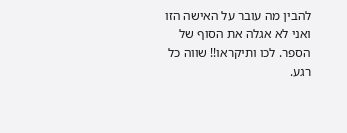להבין מה עובר על האישה הזו ואני לא אגלה את הסוף של הספר. לכו ותיקראו!! שווה כל רגע.